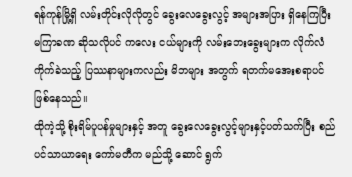ရန်ကုန်မြို့ရှိ လမ်းတိုင်းလိုလိုတွင် ခွေးလေခွေးလွင့် အများအပြား ရှိနေကြပြီး မကြာခဏ ဆိုသလိုပင် ကလေး ငယ်များကို လမ်းဘေးခွေးများက လိုက်လံ ကိုက်ခဲသည့် ပြဿနာများကလည်း မိဘများ အတွက် ရတက်မအေးစရာပင် ဖြစ်နေသည်။
ထိုကဲ့သို့ စိုးရိမ်ပူပန်မှုများနှင့် အတူ ခွေးလေခွေးလွင့်များနှင့်ပတ်သက်ပြီး စည်ပင်သာယာရေး ကော်မတီက မည်သို့ ဆောင် ရွက်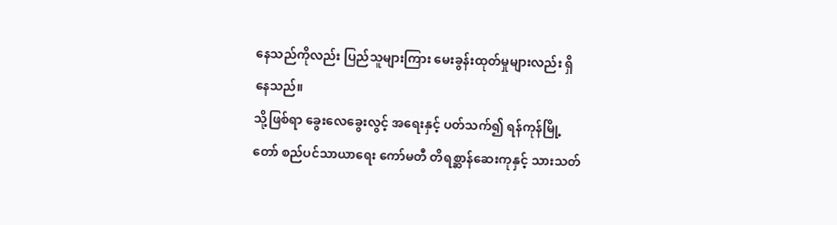နေသည်ကိုလည်း ပြည်သူများကြား မေးခွန်းထုတ်မှုများလည်း ရှိနေသည်။
သို့ဖြစ်ရာ ခွေးလေခွေးလွင့် အရေးနှင့် ပတ်သက်၍ ရန်ကုန်မြို့တော် စည်ပင်သာယာရေး ကော်မတီ တိရစ္ဆာန်ဆေးကုနှင့် သားသတ်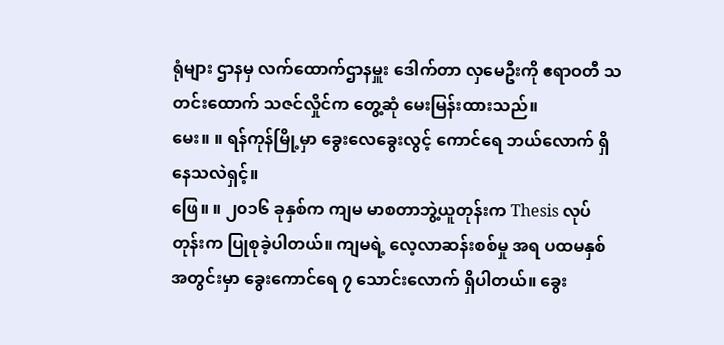ရုံများ ဌာနမှ လက်ထောက်ဌာနမှူး ဒေါက်တာ လှမေဦးကို ဧရာဝတီ သတင်းထောက် သဇင်လှိုင်က တွေ့ဆုံ မေးမြန်းထားသည်။
မေး။ ။ ရန်ကုန်မြို့မှာ ခွေးလေခွေးလွင့် ကောင်ရေ ဘယ်လောက် ရှိနေသလဲရှင့်။
ဖြေ။ ။ ၂၀၁၆ ခုနှစ်က ကျမ မာစတာဘွဲ့ယူတုန်းက Thesis လုပ်တုန်းက ပြုစုခဲ့ပါတယ်။ ကျမရဲ့ လေ့လာဆန်းစစ်မှု အရ ပထမနှစ် အတွင်းမှာ ခွေးကောင်ရေ ၇ သောင်းလောက် ရှိပါတယ်။ ခွေး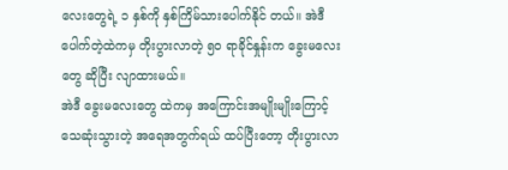လေးတွေရဲ့ ၁ နှစ်ကို နှစ်ကြိမ်သားပေါက်နိုင် တယ်။ အဲဒီပေါက်တဲ့ထဲကမှ တိုးပွားလာတဲ့ ၅၀ ရာခိုင်နှုန်းက ခွေးမလေးတွေ ဆိုပြီး လျာထားမယ်။
အဲဒီ ခွေးမလေးတွေ ထဲကမှ အကြောင်းအမျိုးမျိုးကြောင့် သေဆုံးသွားတဲ့ အရေအတွက်ရယ် ထပ်ပြီးတော့ တိုးပွားလာ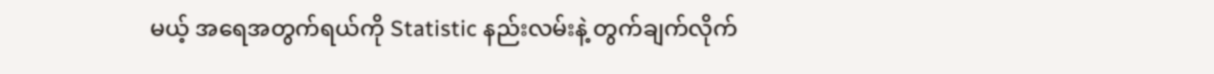မယ့် အရေအတွက်ရယ်ကို Statistic နည်းလမ်းနဲ့ တွက်ချက်လိုက်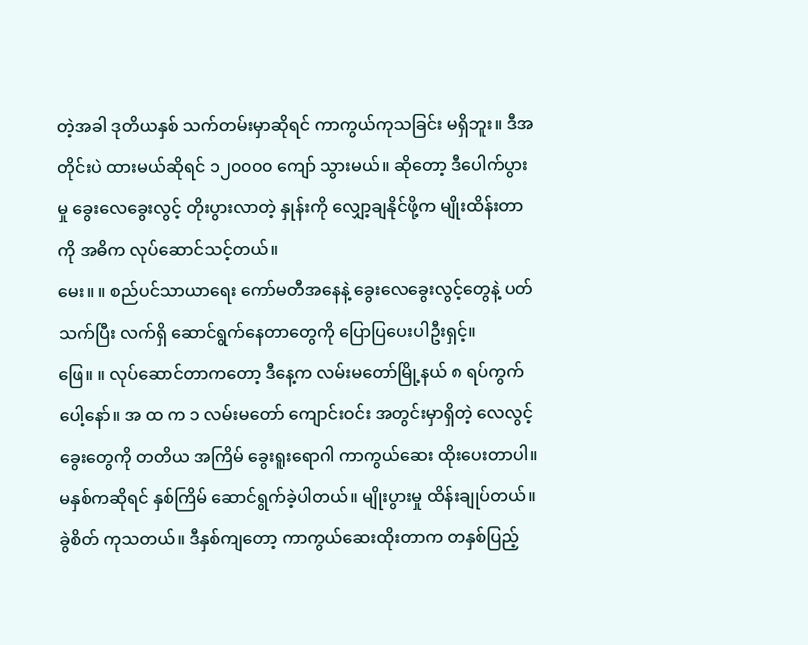တဲ့အခါ ဒုတိယနှစ် သက်တမ်းမှာဆိုရင် ကာကွယ်ကုသခြင်း မရှိဘူး။ ဒီအတိုင်းပဲ ထားမယ်ဆိုရင် ၁၂၀၀၀၀ ကျော် သွားမယ်။ ဆိုတော့ ဒီပေါက်ပွားမှု ခွေးလေခွေးလွင့် တိုးပွားလာတဲ့ နှုန်းကို လျှော့ချနိုင်ဖို့က မျိုးထိန်းတာကို အဓိက လုပ်ဆောင်သင့်တယ်။
မေး။ ။ စည်ပင်သာယာရေး ကော်မတီအနေနဲ့ ခွေးလေခွေးလွင့်တွေနဲ့ ပတ်သက်ပြီး လက်ရှိ ဆောင်ရွက်နေတာတွေကို ပြောပြပေးပါဦးရှင့်။
ဖြေ။ ။ လုပ်ဆောင်တာကတော့ ဒီနေ့က လမ်းမတော်မြို့နယ် ၈ ရပ်ကွက်ပေါ့နော်။ အ ထ က ၁ လမ်းမတော် ကျောင်းဝင်း အတွင်းမှာရှိတဲ့ လေလွင့်ခွေးတွေကို တတိယ အကြိမ် ခွေးရူးရောဂါ ကာကွယ်ဆေး ထိုးပေးတာပါ။ မနှစ်ကဆိုရင် နှစ်ကြိမ် ဆောင်ရွက်ခဲ့ပါတယ်။ မျိုးပွားမှု ထိန်းချုပ်တယ်။ ခွဲစိတ် ကုသတယ်။ ဒီနှစ်ကျတော့ ကာကွယ်ဆေးထိုးတာက တနှစ်ပြည့်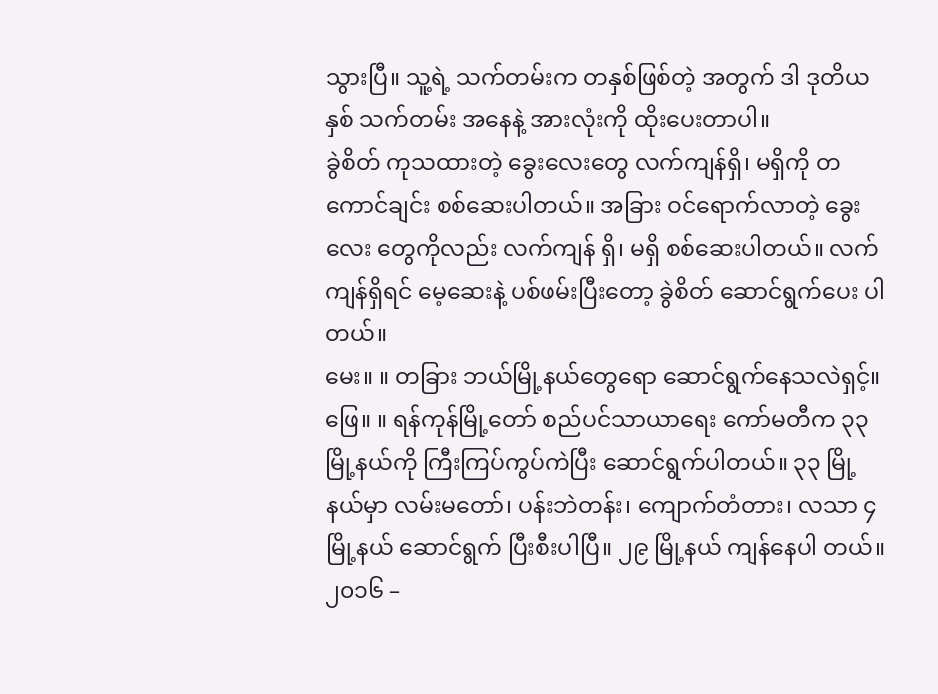သွားပြီ။ သူ့ရဲ့ သက်တမ်းက တနှစ်ဖြစ်တဲ့ အတွက် ဒါ ဒုတိယနှစ် သက်တမ်း အနေနဲ့ အားလုံးကို ထိုးပေးတာပါ။
ခွဲစိတ် ကုသထားတဲ့ ခွေးလေးတွေ လက်ကျန်ရှိ၊ မရှိကို တကောင်ချင်း စစ်ဆေးပါတယ်။ အခြား ဝင်ရောက်လာတဲ့ ခွေး လေး တွေကိုလည်း လက်ကျန် ရှိ၊ မရှိ စစ်ဆေးပါတယ်။ လက်ကျန်ရှိရင် မေ့ဆေးနဲ့ ပစ်ဖမ်းပြီးတော့ ခွဲစိတ် ဆောင်ရွက်ပေး ပါတယ်။
မေး။ ။ တခြား ဘယ်မြို့နယ်တွေရော ဆောင်ရွက်နေသလဲရှင့်။
ဖြေ။ ။ ရန်ကုန်မြို့တော် စည်ပင်သာယာရေး ကော်မတီက ၃၃ မြို့နယ်ကို ကြီးကြပ်ကွပ်ကဲပြီး ဆောင်ရွက်ပါတယ်။ ၃၃ မြို့ နယ်မှာ လမ်းမတော်၊ ပန်းဘဲတန်း၊ ကျောက်တံတား၊ လသာ ၄ မြို့နယ် ဆောင်ရွက် ပြီးစီးပါပြီ။ ၂၉ မြို့နယ် ကျန်နေပါ တယ်။ ၂၀၁၆ –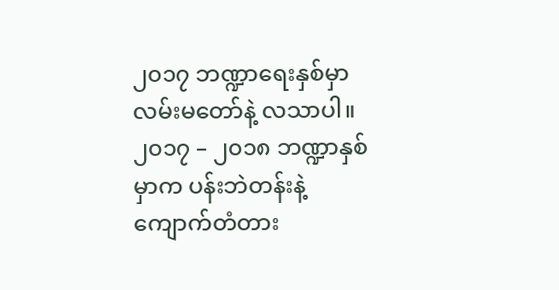၂၀၁၇ ဘဏ္ဍာရေးနှစ်မှာ လမ်းမတော်နဲ့ လသာပါ။
၂၀၁၇ – ၂၀၁၈ ဘဏ္ဍာနှစ်မှာက ပန်းဘဲတန်းနဲ့ ကျောက်တံတား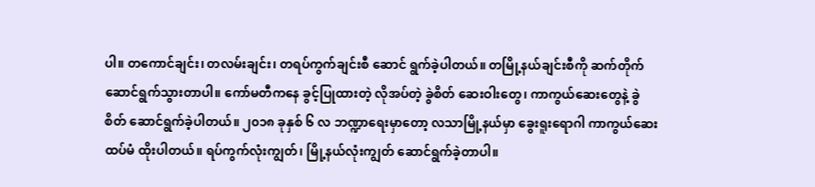ပါ။ တကောင်ချင်း၊ တလမ်းချင်း၊ တရပ်ကွက်ချင်းစီ ဆောင် ရွက်ခဲ့ပါတယ်။ တမြို့နယ်ချင်းစီကို ဆက်တိုက် ဆောင်ရွက်သွားတာပါ။ ကော်မတီကနေ ခွင့်ပြုထားတဲ့ လိုအပ်တဲ့ ခွဲစိတ် ဆေးဝါးတွေ၊ ကာကွယ်ဆေးတွေနဲ့ ခွဲစိတ် ဆောင်ရွက်ခဲ့ပါတယ်။ ၂၀၁၈ ခုနှစ် ၆ လ ဘဏ္ဍာရေးမှာတော့ လသာမြို့နယ်မှာ ခွေးရူးရောဂါ ကာကွယ်ဆေး ထပ်မံ ထိုးပါတယ်။ ရပ်ကွက်လုံးကျွတ်၊ မြို့နယ်လုံးကျွတ် ဆောင်ရွက်ခဲ့တာပါ။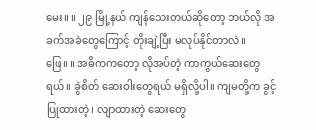မေး။ ။ ၂၉ မြို့နယ် ကျန်သေးတယ်ဆိုတော့ ဘယ်လို အခက်အခဲတွေကြောင့် တိုးချဲ့ပြီး မလုပ်နိုင်တာလဲ။
ဖြေ။ ။ အဓိကကတော့ လိုအပ်တဲ့ ကာကွယ်ဆေးတွေရယ်။ ခွဲစိတ် ဆေးဝါးတွေရယ် မရှိလို့ပါ။ ကျမတို့က ခွင့်ပြုထားတဲ့၊ လျာထားတဲ့ ဆေးတွေ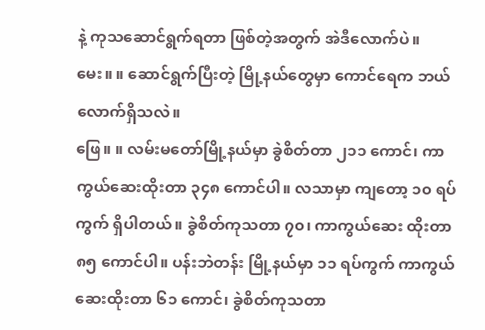နဲ့ ကုသဆောင်ရွက်ရတာ ဖြစ်တဲ့အတွက် အဲဒီလောက်ပဲ။
မေး။ ။ ဆောင်ရွက်ပြီးတဲ့ မြို့နယ်တွေမှာ ကောင်ရေက ဘယ်လောက်ရှိသလဲ။
ဖြေ။ ။ လမ်းမတော်မြို့နယ်မှာ ခွဲစိတ်တာ ၂၁၁ ကောင်၊ ကာကွယ်ဆေးထိုးတာ ၃၄၈ ကောင်ပါ။ လသာမှာ ကျတော့ ၁၀ ရပ် ကွက် ရှိပါတယ်။ ခွဲစိတ်ကုသတာ ၇၀၊ ကာကွယ်ဆေး ထိုးတာ ၈၅ ကောင်ပါ။ ပန်းဘဲတန်း မြို့နယ်မှာ ၁၁ ရပ်ကွက် ကာကွယ်ဆေးထိုးတာ ၆၁ ကောင်၊ ခွဲစိတ်ကုသတာ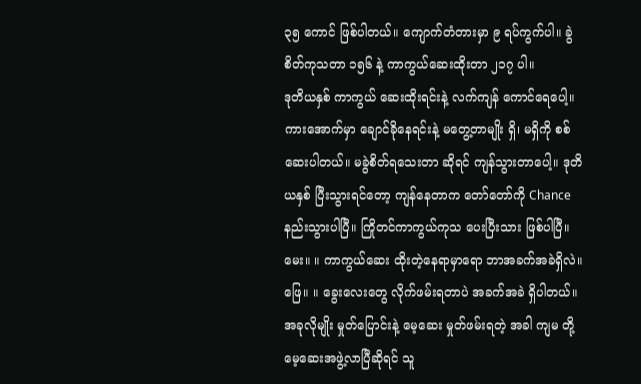၃၅ ကောင် ဖြစ်ပါတယ်။ ကျောက်တံတားမှာ ၉ ရပ်ကွက်ပါ။ ခွဲစိတ်ကုသတာ ၁၅၆ နဲ့ ကာကွယ်ဆေးထိုးတာ ၂၁၇ ပါ။
ဒုတိယနှစ် ကာကွယ် ဆေးထိုးရင်းနဲ့ လက်ကျန် ကောင်ရေပေါ့။ ကားအောက်မှာ ချောင်ခိုနေရင်းနဲ့ မတွေ့တာမျိုး ရှိ၊ မရှိကို စစ်ဆေးပါတယ်။ မခွဲစိတ်ရသေးတာ ဆိုရင် ကျန်သွားတာပေါ့။ ဒုတိယနှစ် ပြီးသွားရင်တော့ ကျန်နေတာက တော်တော်ကို Chance နည်းသွားပါပြီ။ ကြိုတင်ကာကွယ်ကုသ ပေးပြီးသား ဖြစ်ပါပြီ။
မေး။ ။ ကာကွယ်ဆေး ထိုးတဲ့နေရာမှာရော ဘာအခက်အခဲရှိလဲ။
ဖြေ။ ။ ခွေးလေးတွေ လိုက်ဖမ်းရတာပဲ အခက်အခဲ ရှိပါတယ်။ အခုလိုမျိုး မှုတ်ပြောင်းနဲ့ မေ့ဆေး မှုတ်ဖမ်းရတဲ့ အခါ ကျမ တို့ မေ့ဆေးအဖွဲ့လာပြီဆိုရင် သူ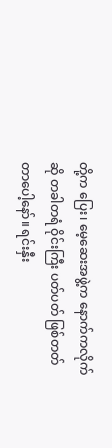တို့က ပြေး၊ မေ့ဆေးအဖွဲ့က နောက်ကလိုက်ဆို တခါတရံ ဝိုင်းကြီး ပတ်ပတ် ဖြစ်တတ် တာပေါ့နော်။ ရင်းနှီး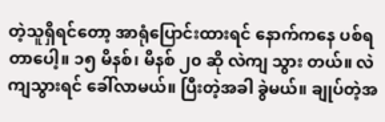တဲ့သူရှိရင်တော့ အာရုံပြောင်းထားရင် နောက်ကနေ ပစ်ရတာပေါ့။ ၁၅ မိနစ်၊ မိနစ် ၂၀ ဆို လဲကျ သွား တယ်။ လဲကျသွားရင် ခေါ်လာမယ်။ ပြီးတဲ့အခါ ခွဲမယ်။ ချုပ်တဲ့အ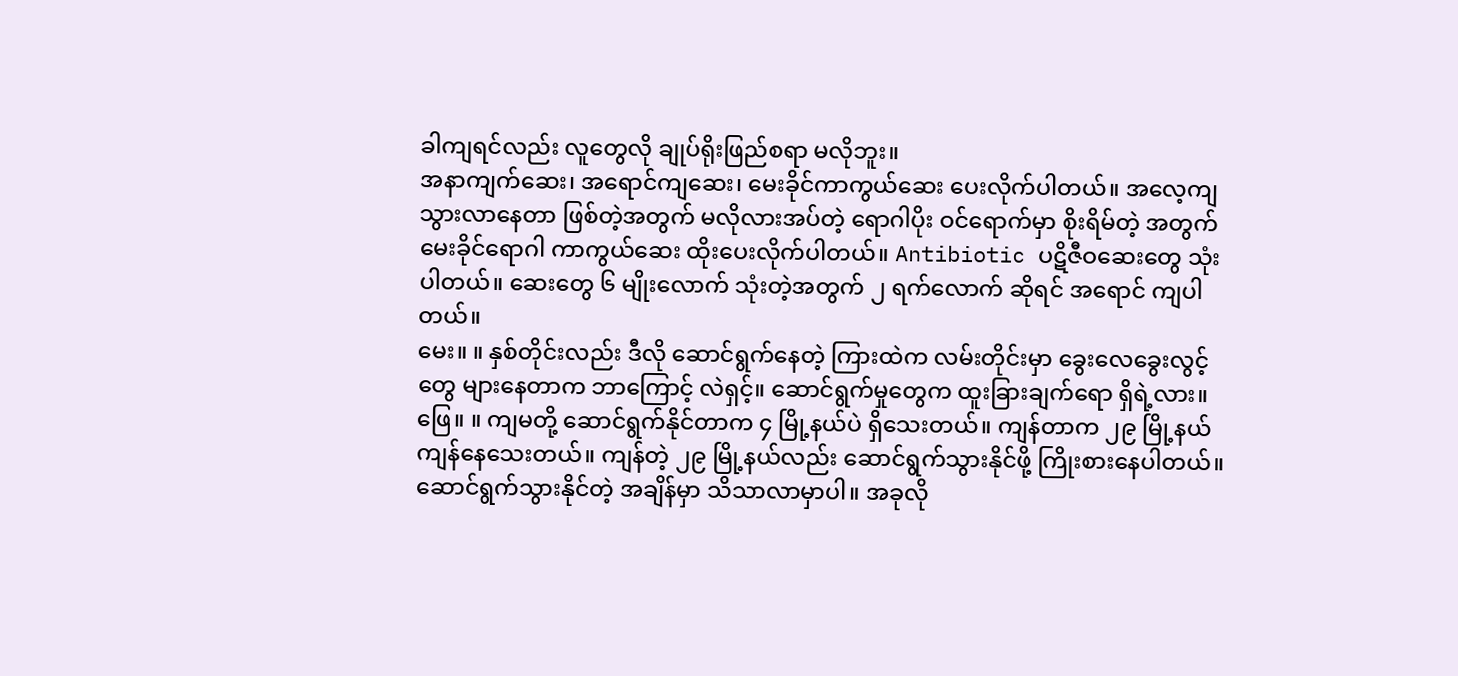ခါကျရင်လည်း လူတွေလို ချုပ်ရိုးဖြည်စရာ မလိုဘူး။
အနာကျက်ဆေး၊ အရောင်ကျဆေး၊ မေးခိုင်ကာကွယ်ဆေး ပေးလိုက်ပါတယ်။ အလေ့ကျ သွားလာနေတာ ဖြစ်တဲ့အတွက် မလိုလားအပ်တဲ့ ရောဂါပိုး ဝင်ရောက်မှာ စိုးရိမ်တဲ့ အတွက် မေးခိုင်ရောဂါ ကာကွယ်ဆေး ထိုးပေးလိုက်ပါတယ်။ Antibiotic ပဋိဇီဝဆေးတွေ သုံးပါတယ်။ ဆေးတွေ ၆ မျိုးလောက် သုံးတဲ့အတွက် ၂ ရက်လောက် ဆိုရင် အရောင် ကျပါတယ်။
မေး။ ။ နှစ်တိုင်းလည်း ဒီလို ဆောင်ရွက်နေတဲ့ ကြားထဲက လမ်းတိုင်းမှာ ခွေးလေခွေးလွင့်တွေ များနေတာက ဘာကြောင့် လဲရှင့်။ ဆောင်ရွက်မှုတွေက ထူးခြားချက်ရော ရှိရဲ့လား။
ဖြေ။ ။ ကျမတို့ ဆောင်ရွက်နိုင်တာက ၄ မြို့နယ်ပဲ ရှိသေးတယ်။ ကျန်တာက ၂၉ မြို့နယ် ကျန်နေသေးတယ်။ ကျန်တဲ့ ၂၉ မြို့နယ်လည်း ဆောင်ရွက်သွားနိုင်ဖို့ ကြိုးစားနေပါတယ်။ ဆောင်ရွက်သွားနိုင်တဲ့ အချိန်မှာ သိသာလာမှာပါ။ အခုလို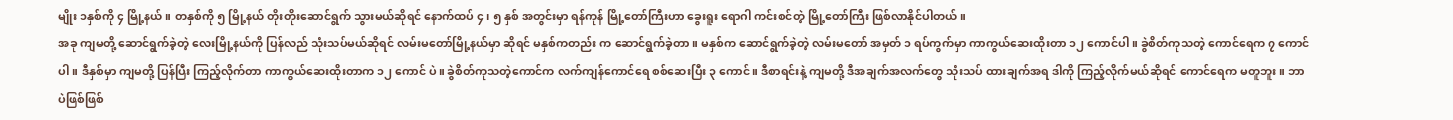မျိုး ၁နှစ်ကို ၄ မြို့နယ်။ တနှစ်ကို ၅ မြို့နယ် တိုးတိုးဆောင်ရွက် သွားမယ်ဆိုရင် နောက်ထပ် ၄၊ ၅ နှစ် အတွင်းမှာ ရန်ကုန် မြို့တော်ကြီးဟာ ခွေးရူး ရောဂါ ကင်းစင်တဲ့ မြို့တော်ကြီး ဖြစ်လာနိုင်ပါတယ်။
အခု ကျမတို့ ဆောင်ရွက်ခဲ့တဲ့ လေးမြို့နယ်ကို ပြန်လည် သုံးသပ်မယ်ဆိုရင် လမ်းမတော်မြို့နယ်မှာ ဆိုရင် မနှစ်ကတည်း က ဆောင်ရွက်ခဲ့တာ။ မနှစ်က ဆောင်ရွက်ခဲ့တဲ့ လမ်းမတော် အမှတ် ၁ ရပ်ကွက်မှာ ကာကွယ်ဆေးထိုးတာ ၁၂ ကောင်ပါ။ ခွဲစိတ်ကုသတဲ့ ကောင်ရေက ၇ ကောင်ပါ။ ဒီနှစ်မှာ ကျမတို့ ပြန်ပြီး ကြည့်လိုက်တာ ကာကွယ်ဆေးထိုးတာက ၁၂ ကောင် ပဲ။ ခွဲစိတ်ကုသတဲ့ကောင်က လက်ကျန်ကောင်ရေ စစ်ဆေးပြီး ၃ ကောင်။ ဒီစာရင်းနဲ့ ကျမတို့ ဒီအချက်အလက်တွေ သုံးသပ် ထားချက်အရ ဒါကို ကြည့်လိုက်မယ်ဆိုရင် ကောင်ရေက မတူဘူး။ ဘာပဲဖြစ်ဖြစ်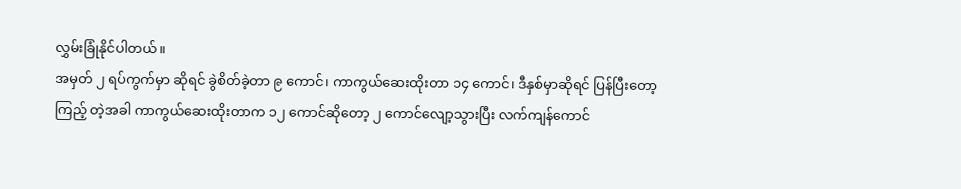လွှမ်းခြုံနိုင်ပါတယ်။
အမှတ် ၂ ရပ်ကွက်မှာ ဆိုရင် ခွဲစိတ်ခဲ့တာ ၉ ကောင်၊ ကာကွယ်ဆေးထိုးတာ ၁၄ ကောင်၊ ဒီနှစ်မှာဆိုရင် ပြန်ပြီးတော့ ကြည့် တဲ့အခါ ကာကွယ်ဆေးထိုးတာက ၁၂ ကောင်ဆိုတော့ ၂ ကောင်လျော့သွားပြီး လက်ကျန်ကောင်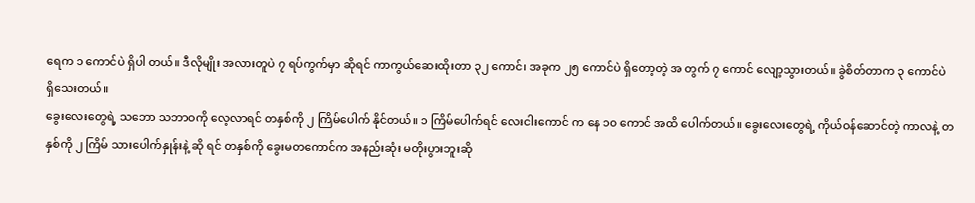ရေက ၁ ကောင်ပဲ ရှိပါ တယ်။ ဒီလိုမျိုး အလားတူပဲ ၇ ရပ်ကွက်မှာ ဆိုရင် ကာကွယ်ဆေးထိုးတာ ၃၂ ကောင်၊ အခုက ၂၅ ကောင်ပဲ ရှိတော့တဲ့ အ တွက် ၇ ကောင် လျော့သွားတယ်။ ခွဲစိတ်တာက ၃ ကောင်ပဲ ရှိသေးတယ်။
ခွေးလေးတွေရဲ့ သဘော သဘာဝကို လေ့လာရင် တနှစ်ကို ၂ ကြိမ်ပေါက် နိုင်တယ်။ ၁ ကြိမ်ပေါက်ရင် လေးငါးကောင် က နေ ၁၀ ကောင် အထိ ပေါက်တယ်။ ခွေးလေးတွေရဲ့ ကိုယ်ဝန်ဆောင်တဲ့ ကာလနဲ့ တနှစ်ကို ၂ ကြိမ် သားပေါက်နှုန်းနဲ့ ဆို ရင် တနှစ်ကို ခွေးမတကောင်က အနည်းဆုံး မတိုးပွားဘူးဆို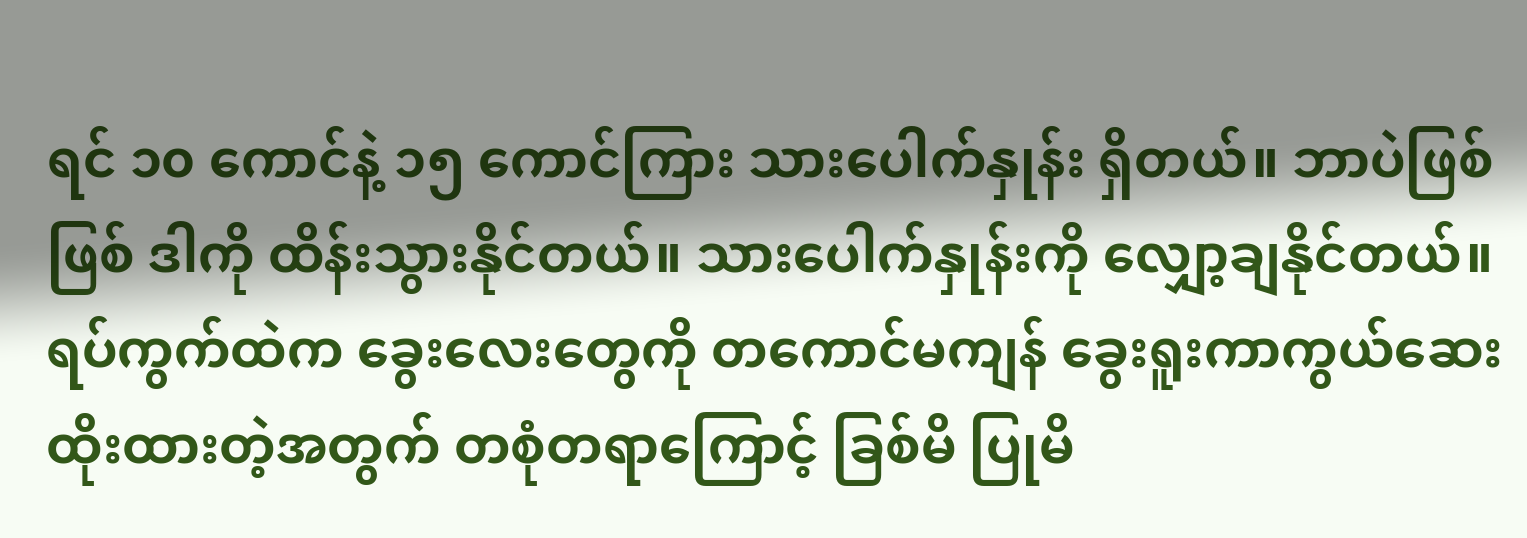ရင် ၁၀ ကောင်နဲ့ ၁၅ ကောင်ကြား သားပေါက်နှုန်း ရှိတယ်။ ဘာပဲဖြစ်ဖြစ် ဒါကို ထိန်းသွားနိုင်တယ်။ သားပေါက်နှုန်းကို လျှော့ချနိုင်တယ်။
ရပ်ကွက်ထဲက ခွေးလေးတွေကို တကောင်မကျန် ခွေးရူးကာကွယ်ဆေး ထိုးထားတဲ့အတွက် တစုံတရာကြောင့် ခြစ်မိ ပြုမိ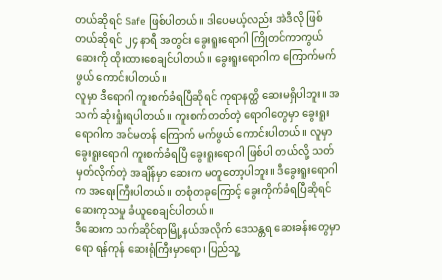တယ်ဆိုရင် Safe ဖြစ်ပါတယ်။ ဒါပေမယ့်လည်း အဲဒီလို ဖြစ်တယ်ဆိုရင် ၂၄ နာရီ အတွင်း ခွေးရူးရောဂါ ကြိုတင်ကာကွယ် ဆေးကို ထိုးထားစေချင်ပါတယ်။ ခွေးရူးရောဂါက ကြောက်မက်ဖွယ် ကောင်းပါတယ်။
လူမှာ ဒီရောဂါ ကူးစက်ခံရပြီဆိုရင် ကုရာနတ္ထိ ဆေးမရှိပါဘူး။ အသက် ဆုံးရှုံးရပါတယ်။ ကူးစက်တတ်တဲ့ ရောဂါတွေမှာ ခွေးရူးရောဂါက အင်မတန် ကြောက် မက်ဖွယ် ကောင်းပါတယ်။ လူမှာ ခွေးရူးရောဂါ ကူးစက်ခံရပြီ ခွေးရူးရောဂါ ဖြစ်ပါ တယ်လို့ သတ်မှတ်လိုက်တဲ့ အချိန်မှာ ဆေးက မတူတော့ပါဘူး။ ဒီခွေးရူးရောဂါက အရေးကြီးပါတယ်။ တစုံတခုကြောင့် ခွေးကိုက်ခံရပြီဆိုရင် ဆေးကုသမှု ခံယူစေချင်ပါတယ်။
ဒီဆေးက သက်ဆိုင်ရာမြို့နယ်အလိုက် ဒေသန္တရ ဆေးခန်းတွေမှာရော ရန်ကုန် ဆေးရုံကြီးမှာရော၊ ပြည်သူ့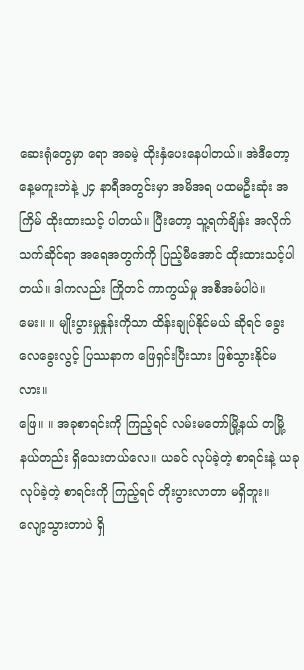ဆေးရုံတွေမှာ ရော အခမဲ့ ထိုးနှံပေးနေပါတယ်။ အဲဒီတော့ နေ့မကူးဘဲနဲ့ ၂၄ နာရီအတွင်းမှာ အမိအရ ပထမဦးဆုံး အကြိမ် ထိုးထားသင့် ပါတယ်။ ပြီးတော့ သူ့ရက်ချိန်း အလိုက် သက်ဆိုင်ရာ အရေအတွက်ကို ပြည့်မီအောင် ထိုးထားသင့်ပါတယ်။ ဒါကလည်း ကြိုတင် ကာကွယ်မှု အစီအမံပါပဲ။
မေး။ ။ မျိုးပွားမှုနှုန်းကိုသာ ထိန်းချုပ်နိုင်မယ် ဆိုရင် ခွေးလေခွေးလွင့် ပြဿနာက ဖြေရှင်းပြီးသား ဖြစ်သွားနိုင်မလား။
ဖြေ။ ။ အခုစာရင်းကို ကြည့်ရင် လမ်းမတော်မြို့နယ် တမြို့နယ်တည်း ရှိသေးတယ်လေ။ ယခင် လုပ်ခဲ့တဲ့ စာရင်းနဲ့ ယခု လုပ်ခဲ့တဲ့ စာရင်းကို ကြည့်ရင် တိုးပွားလာတာ မရှိဘူး။ လျော့သွားတာပဲ ရှိ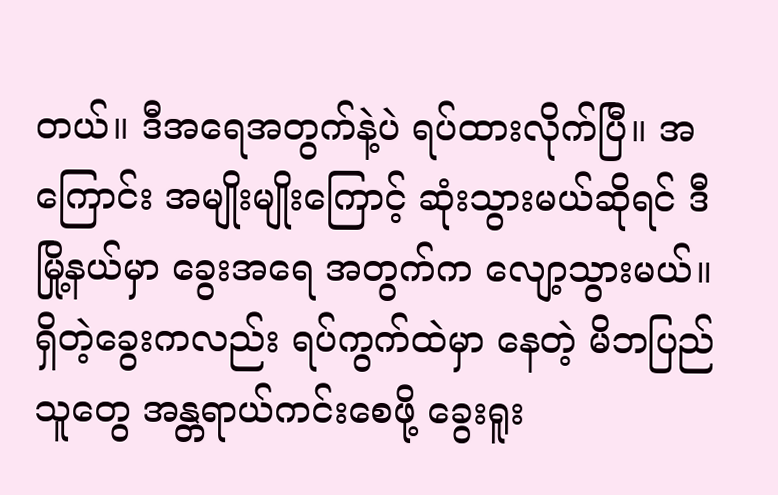တယ်။ ဒီအရေအတွက်နဲ့ပဲ ရပ်ထားလိုက်ပြီ။ အကြောင်း အမျိုးမျိုးကြောင့် ဆုံးသွားမယ်ဆိုရင် ဒီမြို့နယ်မှာ ခွေးအရေ အတွက်က လျော့သွားမယ်။ ရှိတဲ့ခွေးကလည်း ရပ်ကွက်ထဲမှာ နေတဲ့ မိဘပြည်သူတွေ အန္တရာယ်ကင်းစေဖို့ ခွေးရူး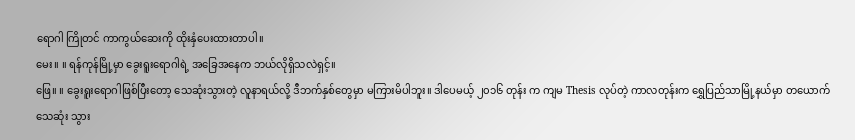ရောဂါ ကြိုတင် ကာကွယ်ဆေးကို ထိုးနှံပေးထားတာပါ။
မေး။ ။ ရန်ကုန်မြို့မှာ ခွေးရူးရောဂါရဲ့ အခြေအနေက ဘယ်လိုရှိသလဲရှင့်။
ဖြေ။ ။ ခွေးရူးရောဂါဖြစ်ပြီးတော့ သေဆုံးသွားတဲ့ လူနာရယ်လို့ ဒီဘက်နှစ်တွေမှာ မကြားမိပါဘူး။ ဒါပေမယ့် ၂၀၁၆ တုန်း က ကျမ Thesis လုပ်တဲ့ ကာလတုန်းက ရွှေပြည်သာမြို့နယ်မှာ တယောက်သေဆုံး သွား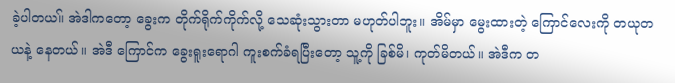ခဲ့ပါတယ။် အဲဒါကတော့ ခွေးက တိုက်ရိုက်ကိုက်လို့ သေဆုံးသွားတာ မဟုတ်ပါဘူး။ အိမ်မှာ မွေးထားတဲ့ ကြောင်လေးကို တယုတယနဲ့ နေတယ်။ အဲဒီ ကြောင်က ခွေးရူးရောဂါ ကူးစက်ခံရပြီးတော့ သူ့ကို ခြစ်မိ၊ ကုတ်မိတယ်။ အဲဒီက တ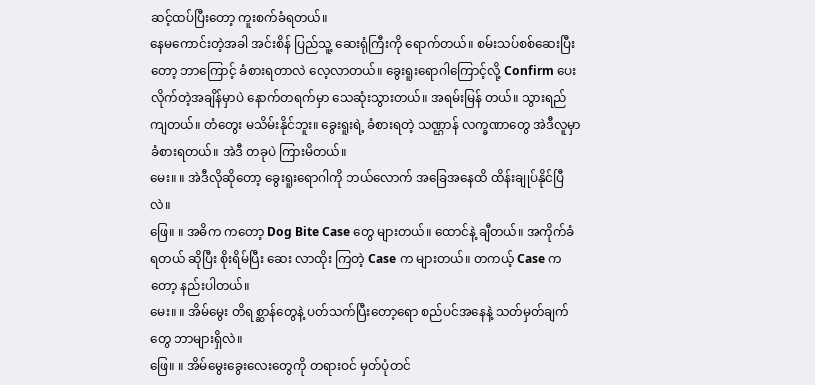ဆင့်ထပ်ပြီးတော့ ကူးစက်ခံရတယ်။
နေမကောင်းတဲ့အခါ အင်းစိန် ပြည်သူ့ ဆေးရုံကြီးကို ရောက်တယ်။ စမ်းသပ်စစ်ဆေးပြီးတော့ ဘာကြောင့် ခံစားရတာလဲ လေ့လာတယ်။ ခွေးရူးရောဂါကြောင့်လို့ Confirm ပေးလိုက်တဲ့အချိန်မှာပဲ နောက်တရက်မှာ သေဆုံးသွားတယ်။ အရမ်းမြန် တယ်။ သွားရည်ကျတယ်။ တံတွေး မသိမ်းနိုင်ဘူး။ ခွေးရူးရဲ့ ခံစားရတဲ့ သဏ္ဌာန် လက္ခဏာတွေ အဲဒီလူမှာ ခံစားရတယ်။ အဲဒီ တခုပဲ ကြားမိတယ်။
မေး။ ။ အဲဒီလိုဆိုတော့ ခွေးရူးရောဂါကို ဘယ်လောက် အခြေအနေထိ ထိန်းချုပ်နိုင်ပြီလဲ။
ဖြေ။ ။ အဓိက ကတော့ Dog Bite Case တွေ များတယ်။ ထောင်နဲ့ ချီတယ်။ အကိုက်ခံရတယ် ဆိုပြီး စိုးရိမ်ပြီး ဆေး လာထိုး ကြတဲ့ Case က များတယ်။ တကယ့် Case ကတော့ နည်းပါတယ်။
မေး။ ။ အိမ်မွေး တိရစ္ဆာန်တွေနဲ့ ပတ်သက်ပြီးတော့ရော စည်ပင်အနေနဲ့ သတ်မှတ်ချက်တွေ ဘာများရှိလဲ။
ဖြေ။ ။ အိမ်မွေးခွေးလေးတွေကို တရားဝင် မှတ်ပုံတင်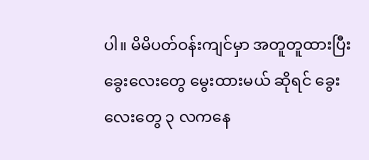ပါ။ မိမိပတ်ဝန်းကျင်မှာ အတူတူထားပြီး ခွေးလေးတွေ မွေးထားမယ် ဆိုရင် ခွေးလေးတွေ ၃ လကနေ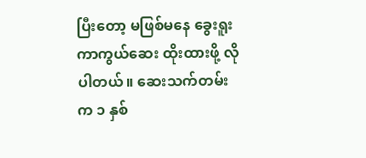ပြီးတော့ မဖြစ်မနေ ခွေးရူးကာကွယ်ဆေး ထိုးထားဖို့ လိုပါတယ်။ ဆေးသက်တမ်းက ၁ နှစ်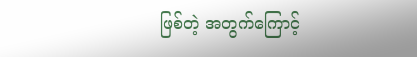ဖြစ်တဲ့ အတွက်ကြောင့်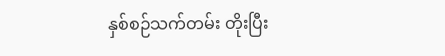နှစ်စဉ်သက်တမ်း တိုးပြီး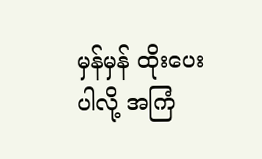မှန်မှန် ထိုးပေးပါလို့ အကြံ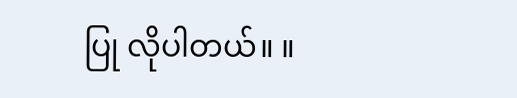ပြု လိုပါတယ်။ ။